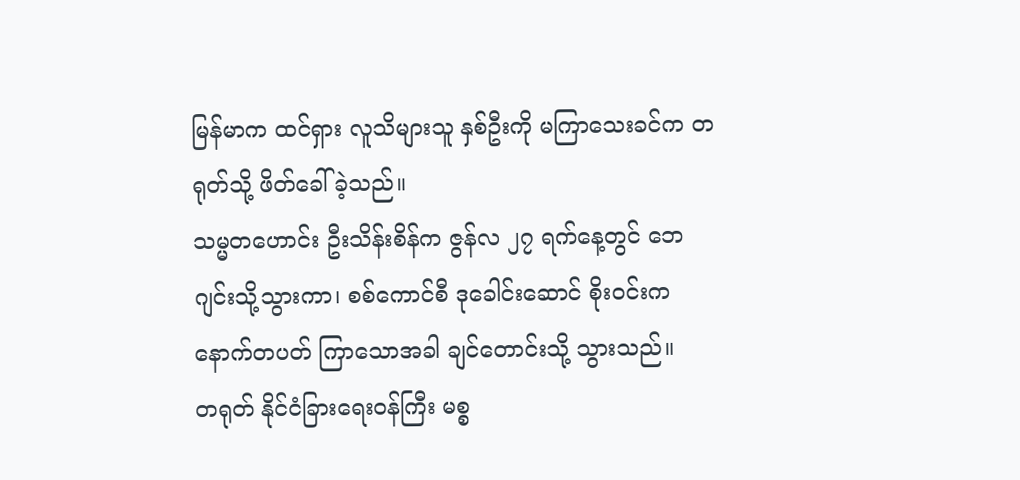မြန်မာက ထင်ရှား လူသိများသူ နှစ်ဦးကို မကြာသေးခင်က တရုတ်သို့ ဖိတ်ခေါ်ခဲ့သည်။
သမ္မတဟောင်း ဦးသိန်းစိန်က ဇွန်လ ၂၇ ရက်နေ့တွင် ဘေဂျင်းသို့သွားကာ၊ စစ်ကောင်စီ ဒုခေါင်းဆောင် စိုးဝင်းက နောက်တပတ် ကြာသောအခါ ချင်တောင်းသို့ သွားသည်။
တရုတ် နိုင်ငံခြားရေးဝန်ကြီး မစ္စ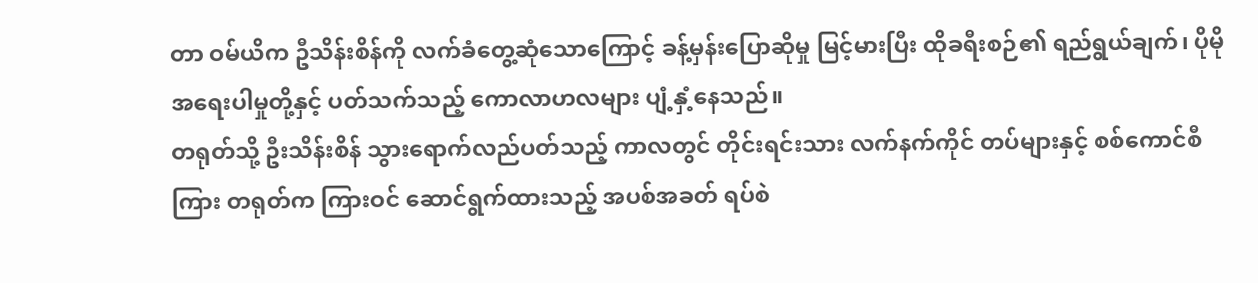တာ ဝမ်ယိက ဦသိန်းစိန်ကို လက်ခံတွေ့ဆုံသောကြောင့် ခန့်မှန်းပြောဆိုမှု မြင့်မားပြီး ထိုခရီးစဉ်၏ ရည်ရွယ်ချက်၊ ပိုမိုအရေးပါမှုတို့နှင့် ပတ်သက်သည့် ကောလာဟလများ ပျံ့နှံ့နေသည်။
တရုတ်သို့ ဦးသိန်းစိန် သွားရောက်လည်ပတ်သည့် ကာလတွင် တိုင်းရင်းသား လက်နက်ကိုင် တပ်များနှင့် စစ်ကောင်စီကြား တရုတ်က ကြားဝင် ဆောင်ရွက်ထားသည့် အပစ်အခတ် ရပ်စဲ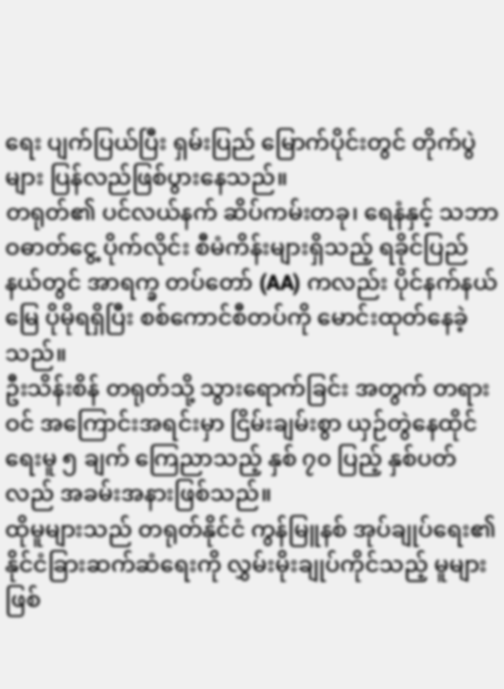ရေး ပျက်ပြယ်ပြီး ရှမ်းပြည် မြောက်ပိုင်းတွင် တိုက်ပွဲများ ပြန်လည်ဖြစ်ပွားနေသည်။
တရုတ်၏ ပင်လယ်နက် ဆိပ်ကမ်းတခု၊ ရေနံနှင့် သဘာဝဓာတ်ငွေ့ ပိုက်လိုင်း စီမံကိန်းများရှိသည့် ရခိုင်ပြည်နယ်တွင် အာရက္ခ တပ်တော် (AA) ကလည်း ပိုင်နက်နယ်မြေ ပိုမိုရရှိပြီး စစ်ကောင်စီတပ်ကို မောင်းထုတ်နေခဲ့သည်။
ဦးသိန်းစိန် တရုတ်သို့ သွားရောက်ခြင်း အတွက် တရားဝင် အကြောင်းအရင်းမှာ ငြိမ်းချမ်းစွာ ယှဉ်တွဲနေထိုင်ရေးမူ ၅ ချက် ကြေညာသည့် နှစ် ၇၀ ပြည့် နှစ်ပတ်လည် အခမ်းအနားဖြစ်သည်။
ထိုမူများသည် တရုတ်နိုင်ငံ ကွန်မြူနစ် အုပ်ချုပ်ရေး၏ နိုင်ငံခြားဆက်ဆံရေးကို လွှမ်းမိုးချုပ်ကိုင်သည့် မူများဖြစ်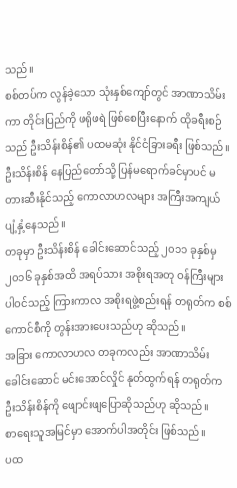သည်။
စစ်တပ်က လွန်ခဲ့သော သုံးနှစ်ကျော်တွင် အာဏာသိမ်းကာ တိုင်းပြည်ကို ဖရိုဖရဲ ဖြစ်စေပြီးနောက် ထိုခရီးစဉ်သည် ဦးသိန်းစိန်၏ ပထမဆုံး နိုင်ငံခြားခရီး ဖြစ်သည်။
ဦးသိန်းစိန် နေပြည်တော်သို့ ပြန်မရောက်ခင်မှာပင် မတားဆီးနိုင်သည့် ကောလာဟလများ အကြီးအကျယ် ပျံ့နှံ့နေသည်။
တခုမှာ ဦးသိန်းစိန် ခေါင်းဆောင်သည့် ၂၀၁၁ ခုနှစ်မှ ၂၀၁၆ ခုနှစ်အထိ အရပ်သား အစိုးရအတု ဝန်ကြီးများ ပါဝင်သည့် ကြားကာလ အစိုးရဖွဲ့စည်းရန် တရုတ်က စစ်ကောင်စီကို တွန်းအားပေးသည်ဟု ဆိုသည်။
အခြား ကောလာဟလ တခုကလည်း အာဏာသိမ်းခေါင်းဆောင် မင်းအောင်လှိုင် နုတ်ထွက်ရန် တရုတ်က ဦးသိန်းစိန်ကို ဖျောင်းဖျပြောဆိုသည်ဟု ဆိုသည်။
စာရေးသူအမြင်မှာ အောက်ပါအတိုင်း ဖြစ်သည်။
ပထ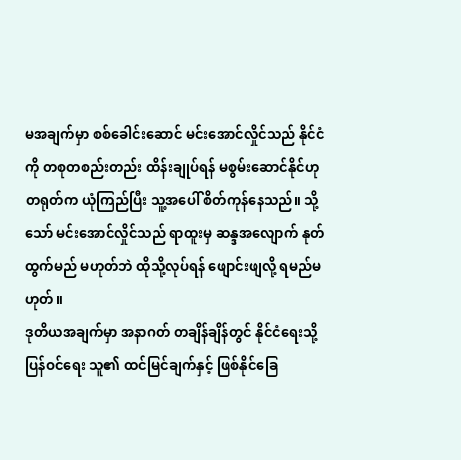မအချက်မှာ စစ်ခေါင်းဆောင် မင်းအောင်လှိုင်သည် နိုင်ငံကို တစုတစည်းတည်း ထိန်းချုပ်ရန် မစွမ်းဆောင်နိုင်ဟု တရုတ်က ယုံကြည်ပြီး သူ့အပေါ် စိတ်ကုန်နေသည်။ သို့သော် မင်းအောင်လှိုင်သည် ရာထူးမှ ဆန္ဒအလျောက် နုတ်ထွက်မည် မဟုတ်ဘဲ ထိုသို့လုပ်ရန် ဖျောင်းဖျလို့ ရမည်မဟုတ်။
ဒုတိယအချက်မှာ အနာဂတ် တချိန်ချိန်တွင် နိုင်ငံရေးသို့ ပြန်ဝင်ရေး သူ၏ ထင်မြင်ချက်နှင့် ဖြစ်နိုင်ခြေ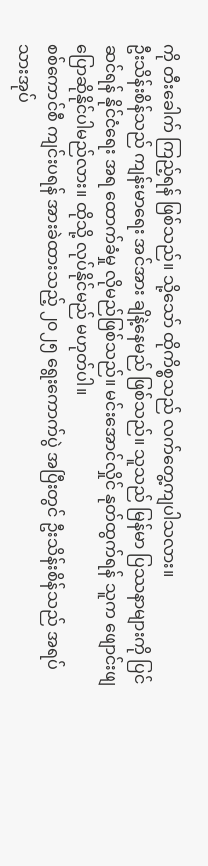ကို တီးခေါက် ကြည့်ရန် ဖြစ်သည်။ သို့သော် ထိုကိစ္စသည် လက်တွေ့ကျပါသလား။
ဦးသိန်းစိန်သည် ကျန်းမာရေး အင်အား ချိနဲ့နေမည် ဖြစ်သည်။ သူသည် မြန်မာ ပြဿနာများကို ပြင်ဆင်ရန် နိုင်ငံရေး အရ ထောက်ခံမှု လိုမည်ဖြစ်သည်။ မင်းအောင်လှိုင် နုတ်ထွက်ရန် သူက ဖျောင်းဖျ ပြောဆိုနိုင်ပါမည်လား။ ထိုသို့ လုပ်နိုင်မည် မဟုတ်ပါ။
စစ်ကောင်စီ ကျင်းပရန် အားခဲထားသည့် ၂၀၂၅ ရွေးကောက်ပွဲ အပြီးတွင် ဦးသိန်းစိန်သည် အရပ်သားအုပ်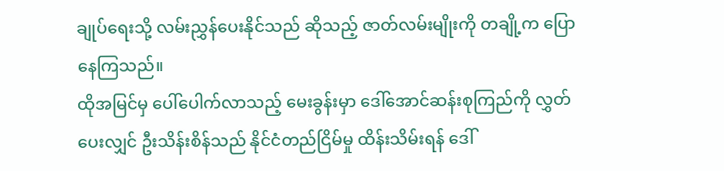ချုပ်ရေးသို့ လမ်းညွှန်ပေးနိုင်သည် ဆိုသည့် ဇာတ်လမ်းမျိုးကို တချို့က ပြောနေကြသည်။
ထိုအမြင်မှ ပေါ်ပေါက်လာသည့် မေးခွန်းမှာ ဒေါ်အောင်ဆန်းစုကြည်ကို လွှတ်ပေးလျှင် ဦးသိန်းစိန်သည် နိုင်ငံတည်ငြိမ်မှု ထိန်းသိမ်းရန် ဒေါ်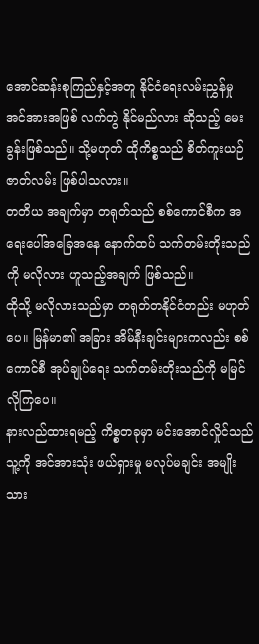အောင်ဆန်းစုကြည်နှင့်အတူ နိုင်ငံရေးလမ်းညွှန်မှု အင်အားအဖြစ် လက်တွဲ နိုင်မည်လား ဆိုသည့် မေးခွန်းဖြစ်သည်။ သို့မဟုတ် ထိုကိစ္စသည် စိတ်ကူးယဉ် ဇာတ်လမ်း ဖြစ်ပါသလား။
တတိယ အချက်မှာ တရုတ်သည် စစ်ကောင်စီက အရေးပေါ်အခြေအနေ နောက်ထပ် သက်တမ်းတိုးသည်ကို မလိုလား ဟူသည့်အချက် ဖြစ်သည်။
ထိုသို့ မလိုလားသည်မှာ တရုတ်တနိုင်ငံတည်း မဟုတ်ပေ။ မြန်မာ၏ အခြား အိမ်နီးချင်းများကလည်း စစ်ကောင်စီ အုပ်ချုပ်ရေး သက်တမ်းတိုးသည်ကို မမြင်လိုကြပေ။
နားလည်ထားရမည့် ကိစ္စတခုမှာ မင်းအောင်လှိုင်သည် သူ့ကို အင်အားသုံး ဖယ်ရှားမှု မလုပ်မချင်း အမျိုးသား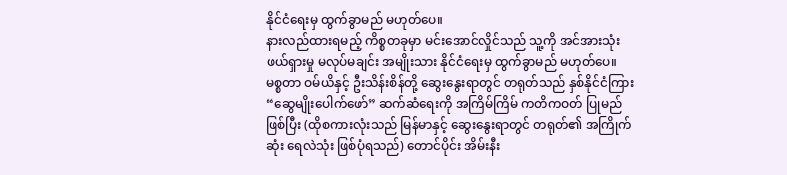နိုင်ငံရေးမှ ထွက်ခွာမည် မဟုတ်ပေ။
နားလည်ထားရမည့် ကိစ္စတခုမှာ မင်းအောင်လှိုင်သည် သူ့ကို အင်အားသုံး ဖယ်ရှားမှု မလုပ်မချင်း အမျိုးသား နိုင်ငံရေးမှ ထွက်ခွာမည် မဟုတ်ပေ။
မစ္စတာ ဝမ်ယိနှင့် ဦးသိန်းစိန်တို့ ဆွေးနွေးရာတွင် တရုတ်သည် နှစ်နိုင်ငံကြား “ဆွေမျိုးပေါက်ဖော်” ဆက်ဆံရေးကို အကြိမ်ကြိမ် ကတိကဝတ် ပြုမည်ဖြစ်ပြီး (ထိုစကားလုံးသည် မြန်မာနှင့် ဆွေးနွေးရာတွင် တရုတ်၏ အကြိုက်ဆုံး ရေလဲသုံး ဖြစ်ပုံရသည်) တောင်ပိုင်း အိမ်းနီး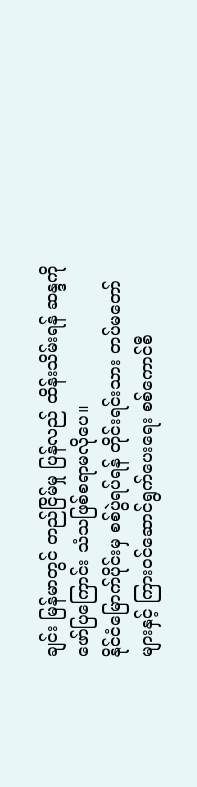ချင်း မြန်မာတွင် တည်ငြိမ်မှု ပြန်လည် ထိန်းသိမ်းရန် ဆန္ဒကို ဖော်ပြကြောင်း သံသဖြစ်စရာမလိုပေ။
နိုင်ငံမြောက်ပိုင်းမှ စစ်ပွဲရပ်ရန် တိုင်းရင်းသား တပ်မတော်များနှင့် ကြားဝင်ဆောင်ရွက်ပေးရေး စစ်ကောင်စီ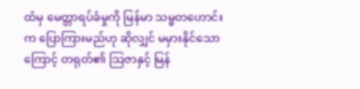ထံမှ မေတ္တာရပ်ခံမှုကို မြန်မာ သမ္မတဟောင်းက ပြောကြားမည်ဟု ဆိုလျှင် မမှားနိုင်သောကြောင့် တရုတ်၏ သြဇာနှင့် မြန်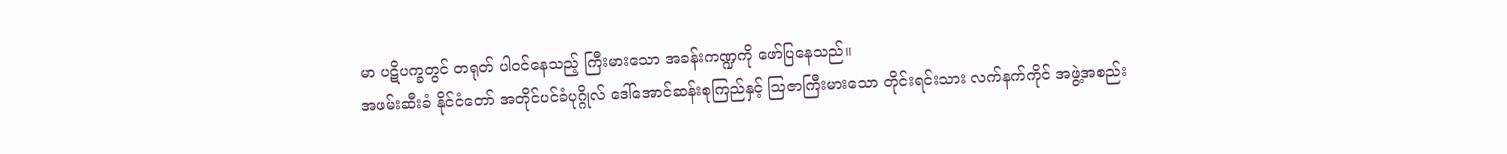မာ ပဋိပက္ခတွင် တရုတ် ပါဝင်နေသည့် ကြီးမားသော အခန်းကဏ္ဍကို ဖော်ပြနေသည်။
အဖမ်းဆီးခံ နိုင်ငံတော် အတိုင်ပင်ခံပုဂ္ဂိုလ် ဒေါ်အောင်ဆန်းစုကြည်နှင့် သြဇာကြီးမားသော တိုင်းရင်းသား လက်နက်ကိုင် အဖွဲ့အစည်း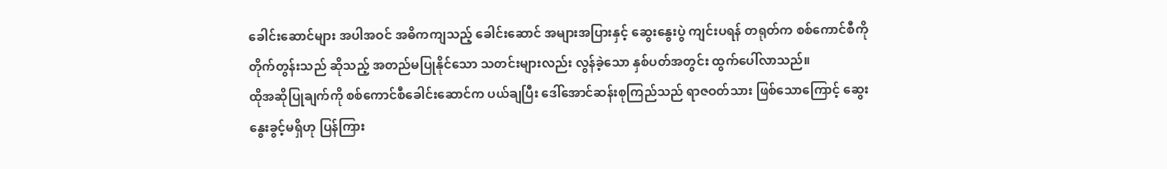ခေါင်းဆောင်များ အပါအဝင် အဓိကကျသည့် ခေါင်းဆောင် အများအပြားနှင့် ဆွေးနွေးပွဲ ကျင်းပရန် တရုတ်က စစ်ကောင်စီကို တိုက်တွန်းသည် ဆိုသည့် အတည်မပြုနိုင်သော သတင်းများလည်း လွန်ခဲ့သော နှစ်ပတ်အတွင်း ထွက်ပေါ်လာသည်။
ထိုအဆိုပြုချက်ကို စစ်ကောင်စီခေါင်းဆောင်က ပယ်ချပြီး ဒေါ်အောင်ဆန်းစုကြည်သည် ရာဇဝတ်သား ဖြစ်သောကြောင့် ဆွေးနွေးခွင့်မရှိဟု ပြန်ကြား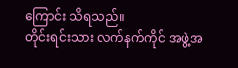ကြောင်း သိရသည်။
တိုင်းရင်းသား လက်နက်ကိုင် အဖွဲ့အ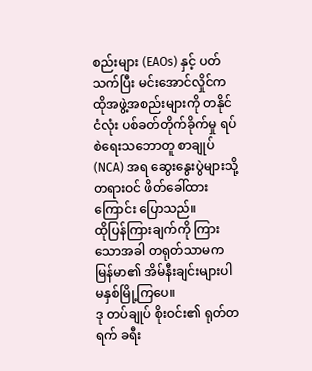စည်းများ (EAOs) နှင့် ပတ်သက်ပြီး မင်းအောင်လှိုင်က ထိုအဖွဲ့အစည်းများကို တနိုင်ငံလုံး ပစ်ခတ်တိုက်ခိုက်မှု ရပ်စဲရေးသဘောတူ စာချုပ် (NCA) အရ ဆွေးနွေးပွဲများသို့ တရားဝင် ဖိတ်ခေါ်ထားကြောင်း ပြောသည်။
ထိုပြန်ကြားချက်ကို ကြားသောအခါ တရုတ်သာမက မြန်မာ၏ အိမ်နီးချင်းများပါ မနှစ်မြို့ကြပေ။
ဒု တပ်ချုပ် စိုးဝင်း၏ ရုတ်တရက် ခရီး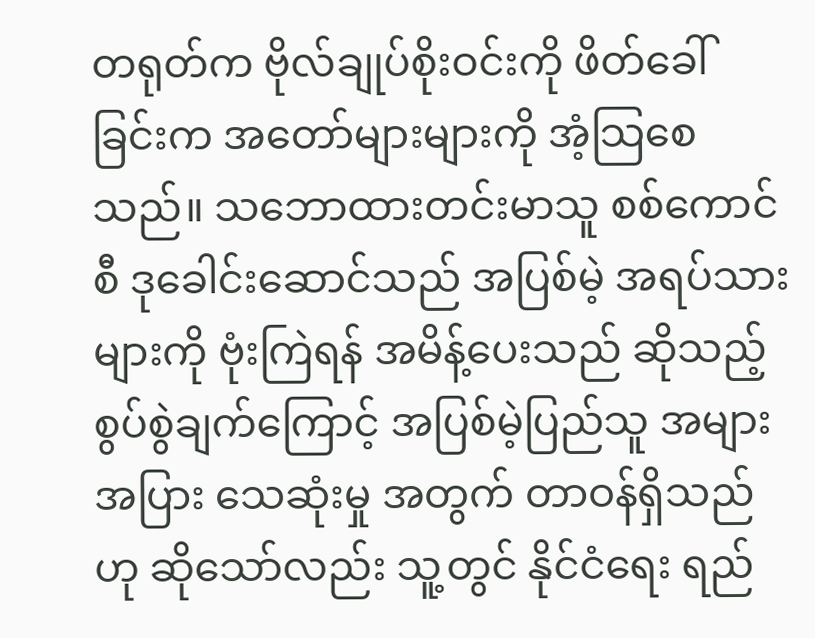တရုတ်က ဗိုလ်ချုပ်စိုးဝင်းကို ဖိတ်ခေါ်ခြင်းက အတော်များများကို အံ့သြစေသည်။ သဘောထားတင်းမာသူ စစ်ကောင်စီ ဒုခေါင်းဆောင်သည် အပြစ်မဲ့ အရပ်သားများကို ဗုံးကြဲရန် အမိန့်ပေးသည် ဆိုသည့် စွပ်စွဲချက်ကြောင့် အပြစ်မဲ့ပြည်သူ အများအပြား သေဆုံးမှု အတွက် တာဝန်ရှိသည်ဟု ဆိုသော်လည်း သူ့တွင် နိုင်ငံရေး ရည်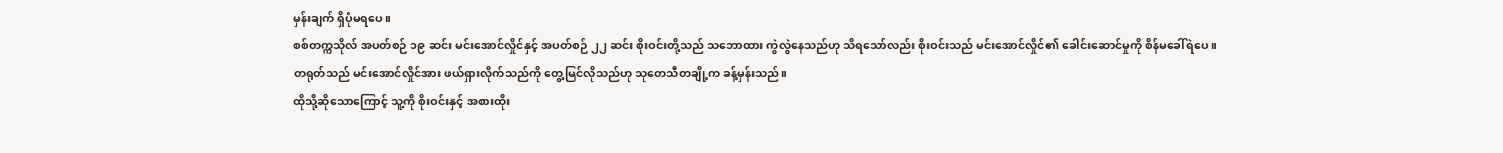မှန်းချက် ရှိပုံမရပေ။
စစ်တက္ကသိုလ် အပတ်စဉ် ၁၉ ဆင်း မင်းအောင်လှိုင်နှင့် အပတ်စဉ် ၂၂ ဆင်း စိုးဝင်းတို့သည် သဘောထား ကွဲလွဲနေသည်ဟု သိရသော်လည်း စိုးဝင်းသည် မင်းအောင်လှိုင်၏ ခေါင်းဆောင်မှုကို စိန်မခေါ်ရဲပေ။
တရုတ်သည် မင်းအောင်လှိုင်အား ဖယ်ရှားလိုက်သည်ကို တွေ့မြင်လိုသည်ဟု သုတေသီတချို့က ခန့်မှန်းသည်။
ထိုသို့ဆိုသောကြောင့် သူ့ကို စိုးဝင်းနှင့် အစားထိုး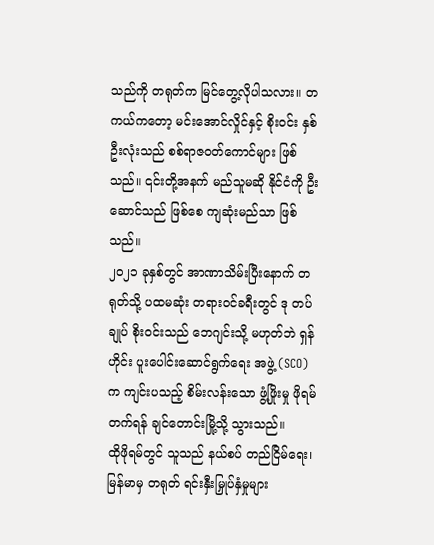သည်ကို တရုတ်က မြင်တွေ့လိုပါသလား။ တကယ်ကတော့ မင်းအောင်လှိုင်နှင့် စိုးဝင်း နှစ်ဦးလုံးသည် စစ်ရာဇဝတ်ကောင်များ ဖြစ်သည်။ ၎င်းတို့အနက် မည်သူမဆို နိုင်ငံကို ဦးဆောင်သည် ဖြစ်စေ ကျဆုံးမည်သာ ဖြစ်သည်။
၂၀၂၁ ခုနှစ်တွင် အာဏာသိမ်းပြီးနောက် တရုတ်သို့ ပထမဆုံး တရားဝင်ခရီးတွင် ဒု တပ်ချုပ် စိုးဝင်းသည် ဘေဂျင်းသို့ မဟုတ်ဘဲ ရှန်ဟိုင်း ပူးပေါင်းဆောင်ရွက်ရေး အဖွဲ့ (SCO) က ကျင်းပသည့် စိမ်းလန်းသော ဖွံ့ဖြိုးမှု ဖိုရမ် တက်ရန် ချင်တောင်းမြို့သို့ သွားသည်။
ထိုဖိုရမ်တွင် သူသည် နယ်စပ် တည်ငြိမ်ရေး၊ မြန်မာမှ တရုတ် ရင်းနှီးမြှုပ်နှံမှုများ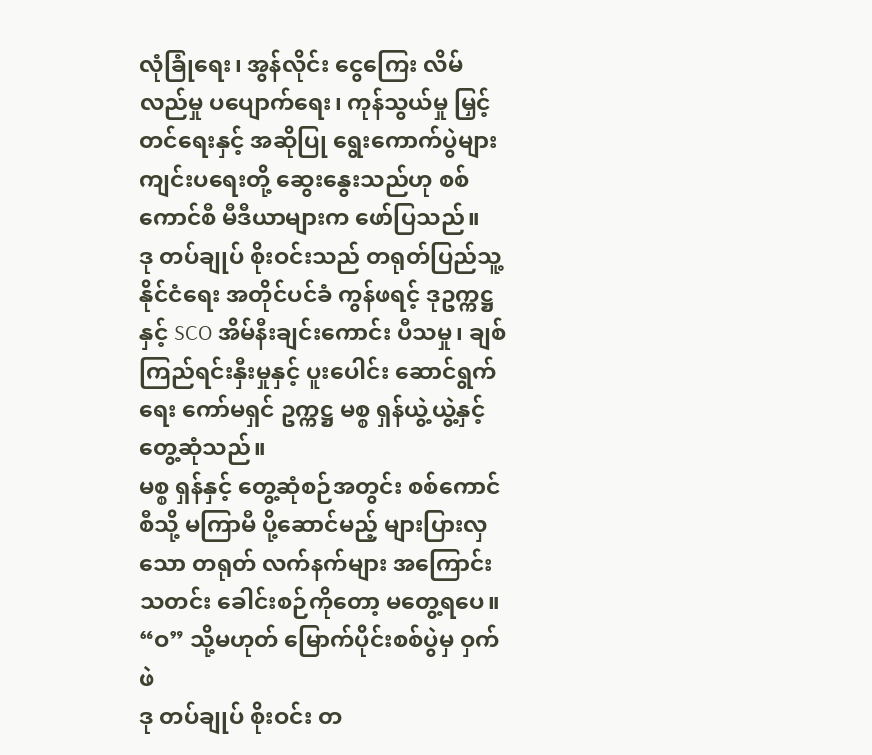လုံခြုံရေး၊ အွန်လိုင်း ငွေကြေး လိမ်လည်မှု ပပျောက်ရေး၊ ကုန်သွယ်မှု မြှင့်တင်ရေးနှင့် အဆိုပြု ရွေးကောက်ပွဲများ ကျင်းပရေးတို့ ဆွေးနွေးသည်ဟု စစ်ကောင်စီ မီဒီယာများက ဖော်ပြသည်။
ဒု တပ်ချုပ် စိုးဝင်းသည် တရုတ်ပြည်သူ့ နိုင်ငံရေး အတိုင်ပင်ခံ ကွန်ဖရင့် ဒုဥက္ကဋ္ဌနှင့် SCO အိမ်နီးချင်းကောင်း ပီသမှု၊ ချစ်ကြည်ရင်းနှီးမှုနှင့် ပူးပေါင်း ဆောင်ရွက်ရေး ကော်မရှင် ဥက္ကဋ္ဌ မစ္စ ရှန်ယွဲ့ယွဲ့နှင့် တွေ့ဆုံသည်။
မစ္စ ရှန်နှင့် တွေ့ဆုံစဉ်အတွင်း စစ်ကောင်စီသို့ မကြာမီ ပို့ဆောင်မည့် များပြားလှသော တရုတ် လက်နက်များ အကြောင်း သတင်း ခေါင်းစဉ်ကိုတော့ မတွေ့ရပေ။
“ဝ” သို့မဟုတ် မြောက်ပိုင်းစစ်ပွဲမှ ဝှက်ဖဲ
ဒု တပ်ချုပ် စိုးဝင်း တ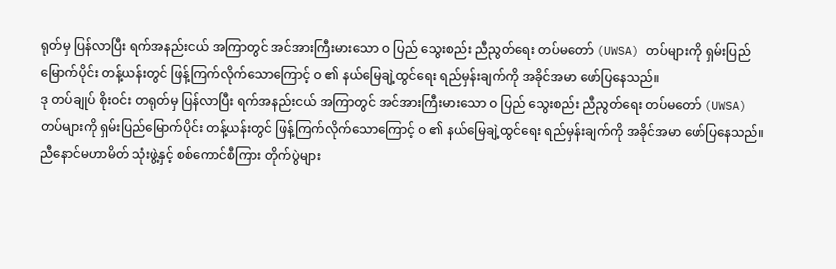ရုတ်မှ ပြန်လာပြီး ရက်အနည်းငယ် အကြာတွင် အင်အားကြီးမားသော ဝ ပြည် သွေးစည်း ညီညွတ်ရေး တပ်မတော် (UWSA) တပ်များကို ရှမ်းပြည်မြောက်ပိုင်း တန့်ယန်းတွင် ဖြန့်ကြက်လိုက်သောကြောင့် ဝ ၏ နယ်မြေချဲ့ထွင်ရေး ရည်မှန်းချက်ကို အခိုင်အမာ ဖော်ပြနေသည်။
ဒု တပ်ချုပ် စိုးဝင်း တရုတ်မှ ပြန်လာပြီး ရက်အနည်းငယ် အကြာတွင် အင်အားကြီးမားသော ဝ ပြည် သွေးစည်း ညီညွတ်ရေး တပ်မတော် (UWSA) တပ်များကို ရှမ်းပြည်မြောက်ပိုင်း တန့်ယန်းတွင် ဖြန့်ကြက်လိုက်သောကြောင့် ဝ ၏ နယ်မြေချဲ့ထွင်ရေး ရည်မှန်းချက်ကို အခိုင်အမာ ဖော်ပြနေသည်။
ညီနောင်မဟာမိတ် သုံးဖွဲ့နှင့် စစ်ကောင်စီကြား တိုက်ပွဲများ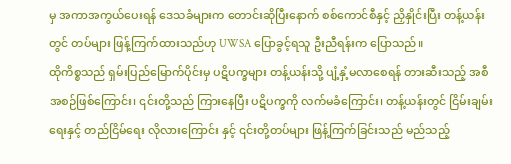မှ အကာအကွယ်ပေးရန် ဒေသခံများက တောင်းဆိုပြီးနောက် စစ်ကောင်စီနှင့် ညှိနှိုင်းပြီး တန့်ယန်းတွင် တပ်များ ဖြန့်ကြက်ထားသည်ဟု UWSA ပြောခွင့်ရသူ ဦးညီရန်းက ပြောသည်။
ထိုကိစ္စသည် ရှမ်းပြည်မြောက်ပိုင်းမှ ပဋိပက္ခများ တန့်ယန်းသို့ ပျံ့နှံ့မလာစေရန် တားဆီးသည့် အစီအစဉ်ဖြစ်ကြောင်း၊ ၎င်းတို့သည် ကြားနေပြီး ပဋိပက္ခကို လက်မခံကြောင်း၊ တန့်ယန်းတွင် ငြိမ်းချမ်းရေးနှင့် တည်ငြိမ်ရေး လိုလားကြောင်း နှင့် ၎င်းတို့တပ်များ ဖြန့်ကြက်ခြင်းသည် မည်သည့်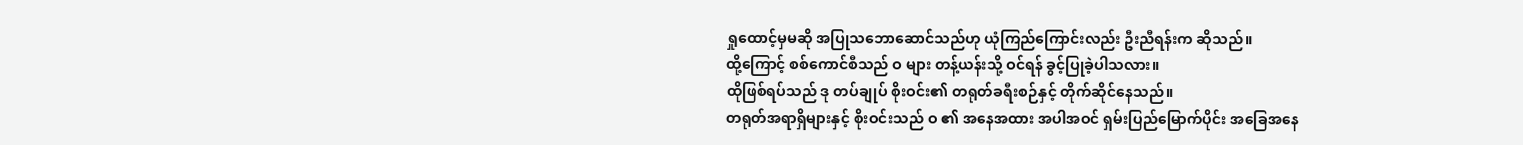ရှုထောင့်မှမဆို အပြုသဘောဆောင်သည်ဟု ယုံကြည်ကြောင်းလည်း ဦးညီရန်းက ဆိုသည်။
ထို့ကြောင့် စစ်ကောင်စီသည် ဝ များ တန့်ယန်းသို့ ဝင်ရန် ခွင့်ပြုခဲ့ပါသလား။
ထိုဖြစ်ရပ်သည် ဒု တပ်ချုပ် စိုးဝင်း၏ တရုတ်ခရီးစဉ်နှင့် တိုက်ဆိုင်နေသည်။
တရုတ်အရာရှိများနှင့် စိုးဝင်းသည် ဝ ၏ အနေအထား အပါအဝင် ရှမ်းပြည်မြောက်ပိုင်း အခြေအနေ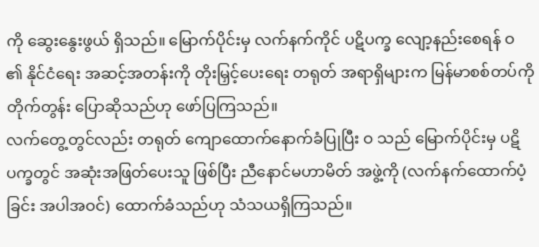ကို ဆွေးနွေးဖွယ် ရှိသည်။ မြောက်ပိုင်းမှ လက်နက်ကိုင် ပဋိပက္ခ လျော့နည်းစေရန် ဝ ၏ နိုင်ငံရေး အဆင့်အတန်းကို တိုးမြှင့်ပေးရေး တရုတ် အရာရှိများက မြန်မာစစ်တပ်ကို တိုက်တွန်း ပြောဆိုသည်ဟု ဖော်ပြကြသည်။
လက်တွေ့တွင်လည်း တရုတ် ကျောထောက်နောက်ခံပြုပြီး ဝ သည် မြောက်ပိုင်းမှ ပဋိပက္ခတွင် အဆုံးအဖြတ်ပေးသူ ဖြစ်ပြီး ညီနောင်မဟာမိတ် အဖွဲ့ကို (လက်နက်ထောက်ပံ့ခြင်း အပါအဝင်) ထောက်ခံသည်ဟု သံသယရှိကြသည်။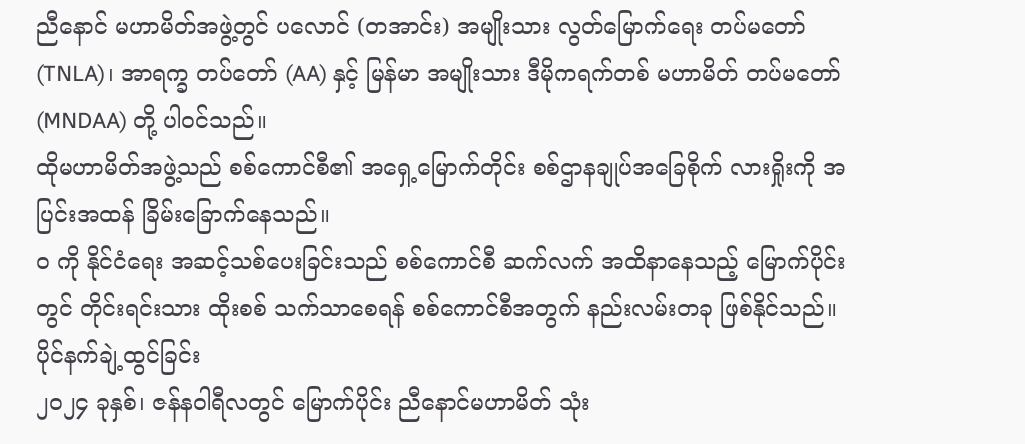ညီနောင် မဟာမိတ်အဖွဲ့တွင် ပလောင် (တအာင်း) အမျိုးသား လွတ်မြောက်ရေး တပ်မတော် (TNLA)၊ အာရက္ခ တပ်တော် (AA) နှင့် မြန်မာ အမျိုးသား ဒီမိုကရက်တစ် မဟာမိတ် တပ်မတော် (MNDAA) တို့ ပါဝင်သည်။
ထိုမဟာမိတ်အဖွဲ့သည် စစ်ကောင်စီ၏ အရှေ့မြောက်တိုင်း စစ်ဌာနချုပ်အခြေစိုက် လားရှိုးကို အပြင်းအထန် ခြိမ်းခြောက်နေသည်။
ဝ ကို နိုင်ငံရေး အဆင့်သစ်ပေးခြင်းသည် စစ်ကောင်စီ ဆက်လက် အထိနာနေသည့် မြောက်ပိုင်းတွင် တိုင်းရင်းသား ထိုးစစ် သက်သာစေရန် စစ်ကောင်စီအတွက် နည်းလမ်းတခု ဖြစ်နိုင်သည်။
ပိုင်နက်ချဲ့ထွင်ခြင်း
၂၀၂၄ ခုနှစ်၊ ဇန်နဝါရီလတွင် မြောက်ပိုင်း ညီနောင်မဟာမိတ် သုံး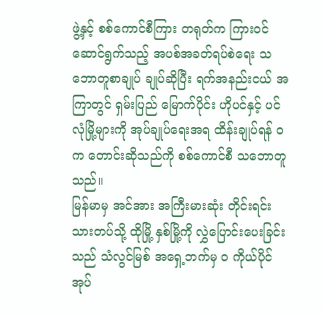ဖွဲ့နှင့် စစ်ကောင်စီကြား တရုတ်က ကြားဝင် ဆောင်ရွက်သည့် အပစ်အခတ်ရပ်စဲရေး သဘောတူစာချုပ် ချုပ်ဆိုပြီး ရက်အနည်းငယ် အကြာတွင် ရှမ်းပြည် မြောက်ပိုင်း ဟိုပင်နှင့် ပင်လုံမြို့များကို အုပ်ချုပ်ရေးအရ ထိန်းချုပ်ရန် ဝ က တောင်းဆိုသည်ကို စစ်ကောင်စီ သဘောတူသည်။
မြန်မာမှ အင်အား အကြီးမားဆုံး တိုင်းရင်းသားတပ်သို့ ထိုမြို့ နှစ်မြို့ကို လွှဲပြောင်းပေးခြင်းသည် သံလွင်မြစ် အရှေ့ဘက်မှ ဝ ကိုယ်ပိုင်အုပ်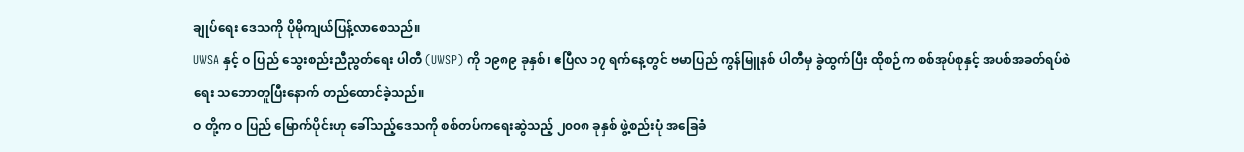ချုပ်ရေး ဒေသကို ပိုမိုကျယ်ပြန့်လာစေသည်။
UWSA နှင့် ဝ ပြည် သွေးစည်းညီညွတ်ရေး ပါတီ (UWSP) ကို ၁၉၈၉ ခုနှစ်၊ ဧပြီလ ၁၇ ရက်နေ့တွင် ဗမာပြည် ကွန်မြူနစ် ပါတီမှ ခွဲထွက်ပြီး ထိုစဉ်က စစ်အုပ်စုနှင့် အပစ်အခတ်ရပ်စဲရေး သဘောတူပြီးနောက် တည်ထောင်ခဲ့သည်။
ဝ တို့က ဝ ပြည် မြောက်ပိုင်းဟု ခေါ်သည့်ဒေသကို စစ်တပ်ကရေးဆွဲသည့် ၂၀၀၈ ခုနှစ် ဖွဲ့စည်းပုံ အခြေခံ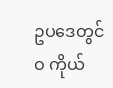ဥပဒေတွင် ဝ ကိုယ်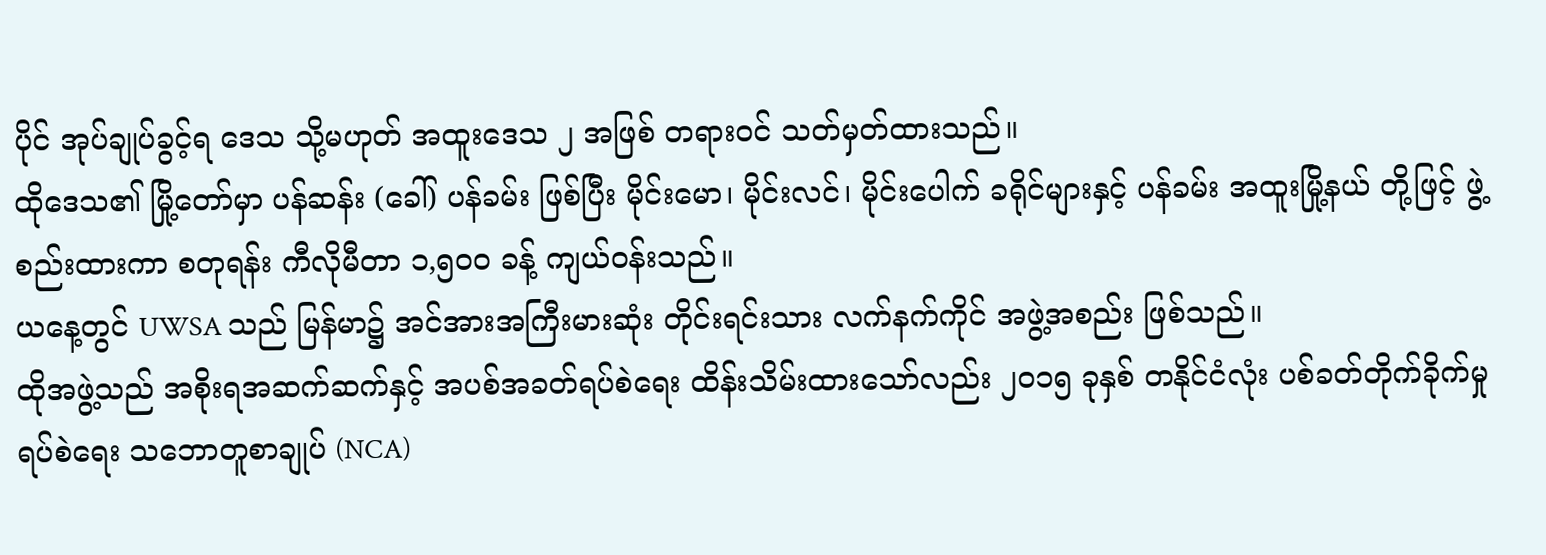ပိုင် အုပ်ချုပ်ခွင့်ရ ဒေသ သို့မဟုတ် အထူးဒေသ ၂ အဖြစ် တရားဝင် သတ်မှတ်ထားသည်။
ထိုဒေသ၏ မြို့တော်မှာ ပန်ဆန်း (ခေါ်) ပန်ခမ်း ဖြစ်ပြီး မိုင်းမော၊ မိုင်းလင်၊ မိုင်းပေါက် ခရိုင်များနှင့် ပန်ခမ်း အထူးမြို့နယ် တို့ဖြင့် ဖွဲ့စည်းထားကာ စတုရန်း ကီလိုမီတာ ၁,၅၀၀ ခန့် ကျယ်ဝန်းသည်။
ယနေ့တွင် UWSA သည် မြန်မာ၌ အင်အားအကြီးမားဆုံး တိုင်းရင်းသား လက်နက်ကိုင် အဖွဲ့အစည်း ဖြစ်သည်။
ထိုအဖွဲ့သည် အစိုးရအဆက်ဆက်နှင့် အပစ်အခတ်ရပ်စဲရေး ထိန်းသိမ်းထားသော်လည်း ၂၀၁၅ ခုနှစ် တနိုင်ငံလုံး ပစ်ခတ်တိုက်ခိုက်မှု ရပ်စဲရေး သဘောတူစာချုပ် (NCA)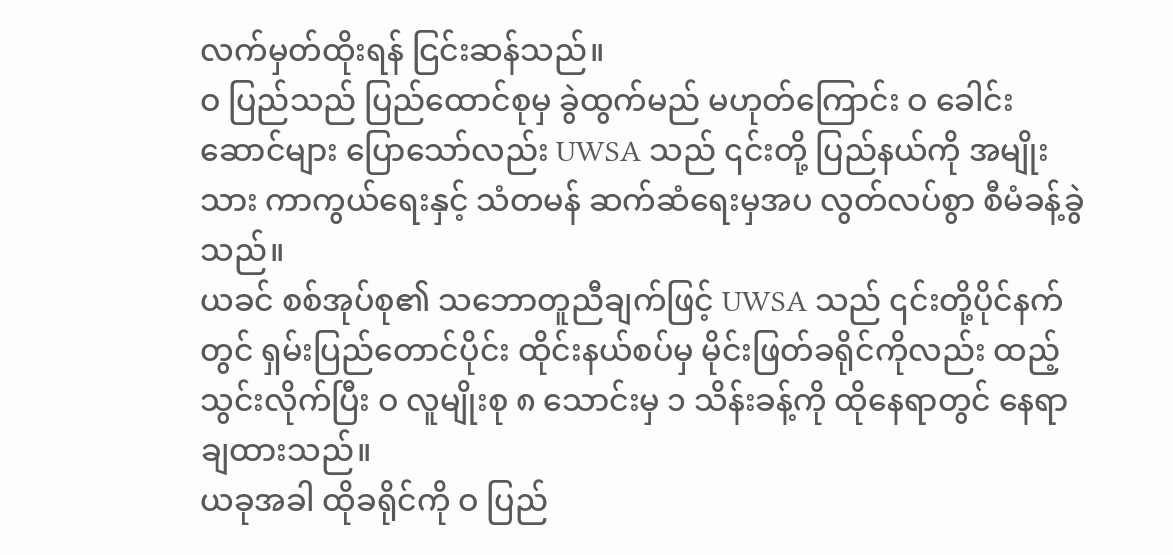လက်မှတ်ထိုးရန် ငြင်းဆန်သည်။
ဝ ပြည်သည် ပြည်ထောင်စုမှ ခွဲထွက်မည် မဟုတ်ကြောင်း ဝ ခေါင်းဆောင်များ ပြောသော်လည်း UWSA သည် ၎င်းတို့ ပြည်နယ်ကို အမျိုးသား ကာကွယ်ရေးနှင့် သံတမန် ဆက်ဆံရေးမှအပ လွတ်လပ်စွာ စီမံခန့်ခွဲသည်။
ယခင် စစ်အုပ်စု၏ သဘောတူညီချက်ဖြင့် UWSA သည် ၎င်းတို့ပိုင်နက်တွင် ရှမ်းပြည်တောင်ပိုင်း ထိုင်းနယ်စပ်မှ မိုင်းဖြတ်ခရိုင်ကိုလည်း ထည့်သွင်းလိုက်ပြီး ဝ လူမျိုးစု ၈ သောင်းမှ ၁ သိန်းခန့်ကို ထိုနေရာတွင် နေရာချထားသည်။
ယခုအခါ ထိုခရိုင်ကို ဝ ပြည်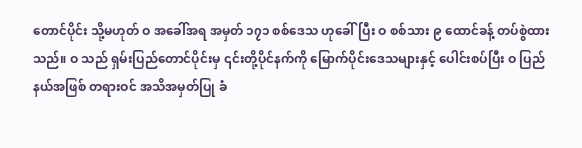တောင်ပိုင်း သို့မဟုတ် ဝ အခေါ်အရ အမှတ် ၁၇၁ စစ်ဒေသ ဟုခေါ်ပြီး ဝ စစ်သား ၉ ထောင်ခန့် တပ်စွဲထားသည်။ ဝ သည် ရှမ်းပြည်တောင်ပိုင်းမှ ၎င်းတို့ပိုင်နက်ကို မြောက်ပိုင်းဒေသများနှင့် ပေါင်းစပ်ပြီး ဝ ပြည်နယ်အဖြစ် တရားဝင် အသိအမှတ်ပြု ခံ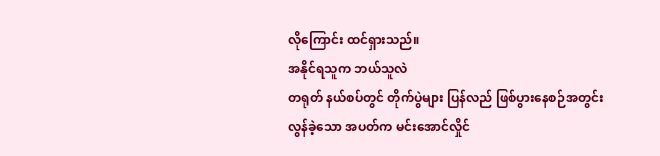လိုကြောင်း ထင်ရှားသည်။
အနိုင်ရသူက ဘယ်သူလဲ
တရုတ် နယ်စပ်တွင် တိုက်ပွဲများ ပြန်လည် ဖြစ်ပွားနေစဉ်အတွင်း လွန်ခဲ့သော အပတ်က မင်းအောင်လှိုင်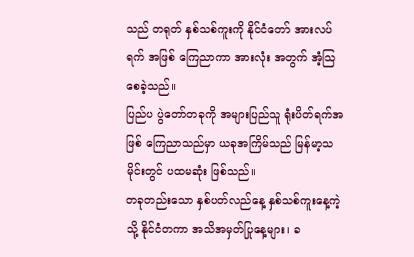သည် တရုတ် နှစ်သစ်ကူးကို နိုင်ငံတော် အားလပ်ရက် အဖြစ် ကြေညာကာ အားလုံး အတွက် အံ့သြစေခဲ့သည်။
ပြည်ပ ပွဲတော်တခုကို အများပြည်သူ ရုံးပိတ်ရက်အဖြစ် ကြေညာသည်မှာ ယခုအကြိမ်သည် မြန်မာ့သမိုင်းတွင် ပထမဆုံး ဖြစ်သည်။
တခုတည်းသော နှစ်ပတ်လည်နေ့ နှစ်သစ်ကူးနေ့ကဲ့သို့ နိုင်ငံတကာ အသိအမှတ်ပြုနေ့များ၊ ခ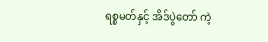ရစ္စမတ်နှင့် အိဒ်ပွဲတော် ကဲ့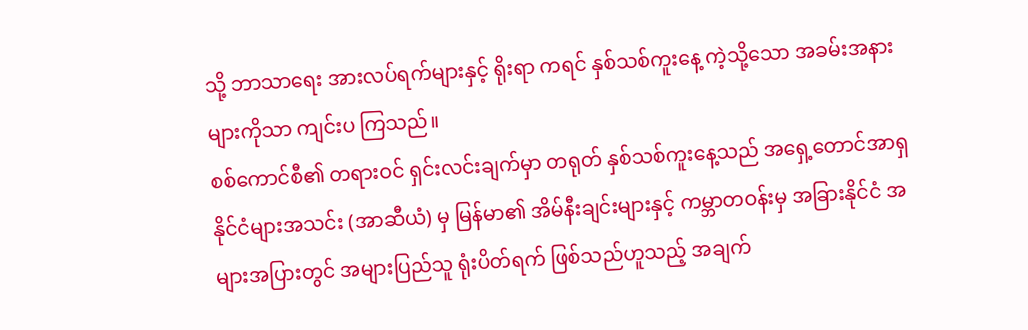သို့ ဘာသာရေး အားလပ်ရက်များနှင့် ရိုးရာ ကရင် နှစ်သစ်ကူးနေ့ ကဲ့သို့သော အခမ်းအနားများကိုသာ ကျင်းပ ကြသည်။
စစ်ကောင်စီ၏ တရားဝင် ရှင်းလင်းချက်မှာ တရုတ် နှစ်သစ်ကူးနေ့သည် အရှေ့တောင်အာရှ နိုင်ငံများအသင်း (အာဆီယံ) မှ မြန်မာ၏ အိမ်နီးချင်းများနှင့် ကမ္ဘာတဝန်းမှ အခြားနိုင်ငံ အများအပြားတွင် အများပြည်သူ ရုံးပိတ်ရက် ဖြစ်သည်ဟူသည့် အချက်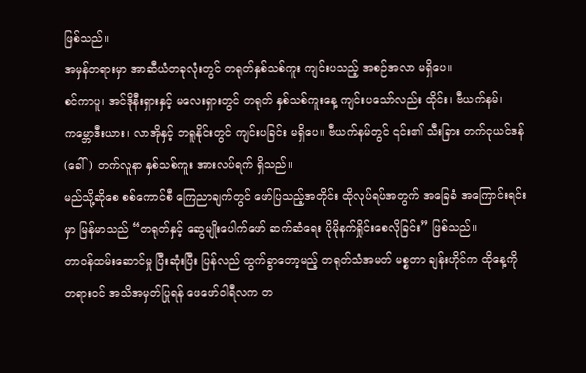ဖြစ်သည်။
အမှန်တရားမှာ အာဆီယံတခုလုံးတွင် တရုတ်နှစ်သစ်ကူး ကျင်းပသည့် အစဉ်အလာ မရှိပေ။
စင်ကာပူ၊ အင်ဒိုနီးရှားနှင့် မလေးရှားတွင် တရုတ် နှစ်သစ်ကူးနေ့ ကျင်းပသော်လည်း ထိုင်း၊ ဗီယက်နမ်၊ ကမ္ဘောဒီးယား၊ လာအိုနှင့် ဘရူနိုင်းတွင် ကျင်းပခြင်း မရှိပေ။ ဗီယက်နမ်တွင် ၎င်း၏ သီးခြား တက်ငုယင်ဒန် (ခေါ်) တက်လူနာ နှစ်သစ်ကူး အားလပ်ရက် ရှိသည်။
မည်သို့ဆိုစေ စစ်ကောင်စီ ကြေညာချက်တွင် ဖော်ပြသည့်အတိုင်း ထိုလုပ်ရပ်အတွက် အခြေခံ အကြောင်းရင်းမှာ မြန်မာသည် “တရုတ်နှင့် ဆွေမျိုးပေါက်ဖော် ဆက်ဆံရေး ပိုမိုနက်ရှိုင်းစေလိုခြင်း” ဖြစ်သည်။
တာဝန်ထမ်းဆောင်မှု ပြီးဆုံးပြီး ပြန်လည် ထွက်ခွာတော့မည့် တရုတ်သံအမတ် မစ္စတာ ချန်းဟိုင်က ထိုနေ့ကို တရားဝင် အသိအမှတ်ပြုရန် ဖေဖော်ဝါရီလက တ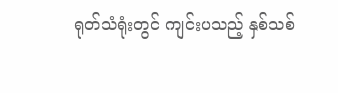ရုတ်သံရုံးတွင် ကျင်းပသည့် နှစ်သစ်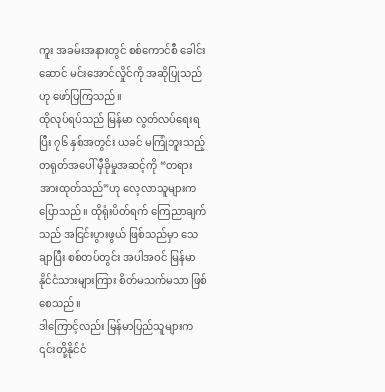ကူး အခမ်းအနားတွင် စစ်ကောင်စီ ခေါင်းဆောင် မင်းအောင်လှိုင်ကို အဆိုပြုသည်ဟု ဖော်ပြကြသည်။
ထိုလုပ်ရပ်သည် မြန်မာ လွတ်လပ်ရေးရပြီး ၇၆ နှစ်အတွင်း ယခင် မကြုံဘူးသည့် တရုတ်အပေါ် မှီခိုမှုအဆင့်ကို “တရား အားထုတ်သည်”ဟု လေ့လာသူများက ပြောသည်။ ထိုရုံးပိတ်ရက် ကြေညာချက်သည် အငြင်းပွားဖွယ် ဖြစ်သည်မှာ သေချာပြီး စစ်တပ်တွင်း အပါအဝင် မြန်မာနိုင်ငံသားများကြား စိတ်မသက်မသာ ဖြစ်စေသည်။
ဒါကြောင့်လည်း မြန်မာပြည်သူများက ၎င်းတို့နိုင်ငံ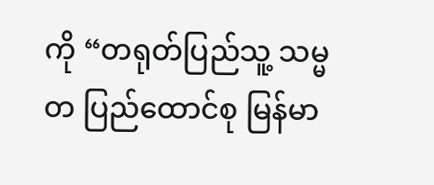ကို “တရုတ်ပြည်သူ့ သမ္မတ ပြည်ထောင်စု မြန်မာ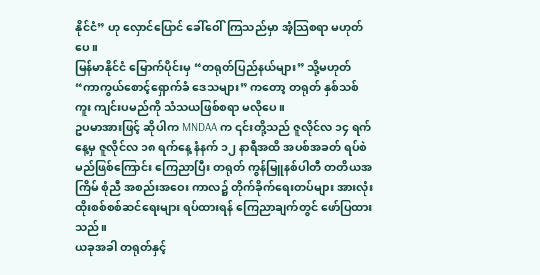နိုင်ငံ” ဟု လှောင်ပြောင် ခေါ်ဝေါ်ကြသည်မှာ အံ့သြစရာ မဟုတ်ပေ။
မြန်မာနိုင်ငံ မြောက်ပိုင်းမှ “တရုတ်ပြည်နယ်များ” သို့မဟုတ် “ကာကွယ်စောင့်ရှောက်ခံ ဒေသများ” ကတော့ တရုတ် နှစ်သစ်ကူး ကျင်းပမည်ကို သံသယဖြစ်စရာ မလိုပေ။
ဥပမာအားဖြင့် ဆိုပါက MNDAA က ၎င်းတို့သည် ဇူလိုင်လ ၁၄ ရက်နေ့မှ ဇူလိုင်လ ၁၈ ရက်နေ့ နံနက် ၁၂ နာရီအထိ အပစ်အခတ် ရပ်စဲမည်ဖြစ်ကြောင်း ကြေညာပြီး တရုတ် ကွန်မြူနစ်ပါတီ တတိယအကြိမ် စုံညီ အစည်းအဝေး ကာလ၌ တိုက်ခိုက်ရေးတပ်များ အားလုံး ထိုးစစ်စစ်ဆင်ရေးများ ရပ်ထားရန် ကြေညာချက်တွင် ဖော်ပြထားသည်။
ယခုအခါ တရုတ်နှင့်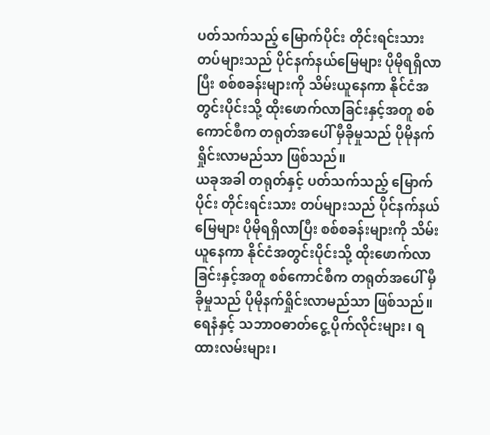ပတ်သက်သည့် မြောက်ပိုင်း တိုင်းရင်းသား တပ်များသည် ပိုင်နက်နယ်မြေများ ပိုမိုရရှိလာပြီး စစ်စခန်းများကို သိမ်းယူနေကာ နိုင်ငံအတွင်းပိုင်းသို့ ထိုးဖောက်လာခြင်းနှင့်အတူ စစ်ကောင်စီက တရုတ်အပေါ် မှီခိုမှုသည် ပိုမိုနက်ရှိုင်းလာမည်သာ ဖြစ်သည်။
ယခုအခါ တရုတ်နှင့် ပတ်သက်သည့် မြောက်ပိုင်း တိုင်းရင်းသား တပ်များသည် ပိုင်နက်နယ်မြေများ ပိုမိုရရှိလာပြီး စစ်စခန်းများကို သိမ်းယူနေကာ နိုင်ငံအတွင်းပိုင်းသို့ ထိုးဖောက်လာခြင်းနှင့်အတူ စစ်ကောင်စီက တရုတ်အပေါ် မှီခိုမှုသည် ပိုမိုနက်ရှိုင်းလာမည်သာ ဖြစ်သည်။
ရေနံနှင့် သဘာဝဓာတ်ငွေ့ ပိုက်လိုင်းများ၊ ရထားလမ်းများ၊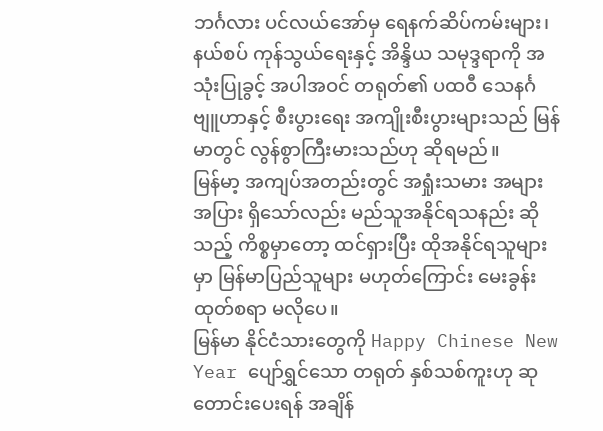ဘင်္ဂလား ပင်လယ်အော်မှ ရေနက်ဆိပ်ကမ်းများ၊ နယ်စပ် ကုန်သွယ်ရေးနှင့် အိန္ဒိယ သမုဒ္ဒရာကို အသုံးပြုခွင့် အပါအဝင် တရုတ်၏ ပထဝီ သေနင်္ဂဗျူဟာနှင့် စီးပွားရေး အကျိုးစီးပွားများသည် မြန်မာတွင် လွန်စွာကြီးမားသည်ဟု ဆိုရမည်။
မြန်မာ့ အကျပ်အတည်းတွင် အရှုံးသမား အများအပြား ရှိသော်လည်း မည်သူအနိုင်ရသနည်း ဆိုသည့် ကိစ္စမှာတော့ ထင်ရှားပြီး ထိုအနိုင်ရသူများမှာ မြန်မာပြည်သူများ မဟုတ်ကြောင်း မေးခွန်းထုတ်စရာ မလိုပေ။
မြန်မာ နိုင်ငံသားတွေကို Happy Chinese New Year ပျော်ရွှင်သော တရုတ် နှစ်သစ်ကူးဟု ဆုတောင်းပေးရန် အချိန်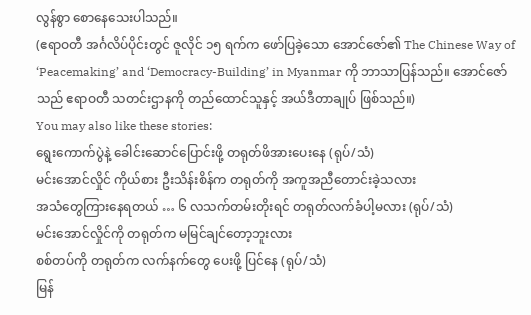လွန်စွာ စောနေသေးပါသည်။
(ဧရာဝတီ အင်္ဂလိပ်ပိုင်းတွင် ဇူလိုင် ၁၅ ရက်က ဖော်ပြခဲ့သော အောင်ဇော်၏ The Chinese Way of ‘Peacemaking’ and ‘Democracy-Building’ in Myanmar ကို ဘာသာပြန်သည်။ အောင်ဇော်သည် ဧရာဝတီ သတင်းဌာနကို တည်ထောင်သူနှင့် အယ်ဒီတာချုပ် ဖြစ်သည်။)
You may also like these stories:
ရွေးကောက်ပွဲနဲ့ ခေါင်းဆောင်ပြောင်းဖို့ တရုတ်ဖိအားပေးနေ (ရုပ်/သံ)
မင်းအောင်လှိုင် ကိုယ်စား ဦးသိန်းစိန်က တရုတ်ကို အကူအညီတောင်းခဲ့သလား
အသံတွေကြားနေရတယ် … ၆ လသက်တမ်းတိုးရင် တရုတ်လက်ခံပါ့မလား (ရုပ်/သံ)
မင်းအောင်လှိုင်ကို တရုတ်က မမြင်ချင်တော့ဘူးလား
စစ်တပ်ကို တရုတ်က လက်နက်တွေ ပေးဖို့ ပြင်နေ (ရုပ်/သံ)
မြန်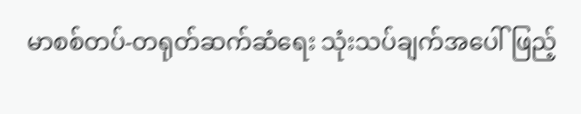မာစစ်တပ်-တရုတ်ဆက်ဆံရေး သုံးသပ်ချက်အပေါ် ဖြည့်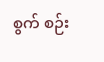စွက် စဉ်း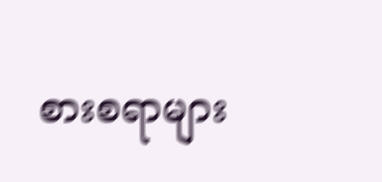စားစရာများ